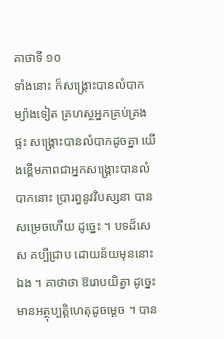គាថាទី ១០
ទាំងនោះ ក៏សង្គ្រោះបានលំបាក ម្យ៉ាងទៀត គ្រហស្ថអ្នកគ្រប់គ្រងផ្ទះ សង្គ្រោះបានលំបាកដូចគ្នា យើងខ្ពើមភាពជាអ្នកសង្គ្រោះបានលំបាកនោះ ប្រារព្ធនូវវិបស្សនា បានសម្រេចហើយ ដូច្នេះ ។ បទដ៏សេស គប្បីជ្រាប ដោយន័យមុននោះឯង ។ គាថាថា ឱរោបយិត្វា ដូច្នេះ មានអត្ថុប្បត្តិហេតុដូចម្តេច ។ បាន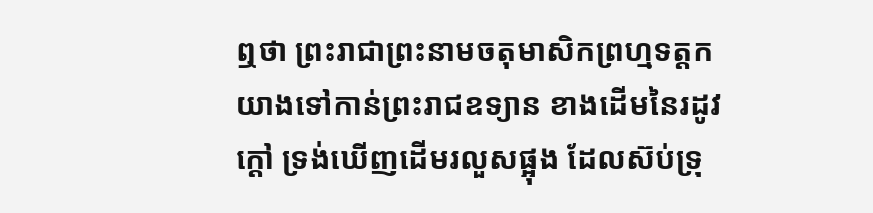ឮថា ព្រះរាជាព្រះនាមចតុមាសិកព្រហ្មទត្តក យាងទៅកាន់ព្រះរាជឧទ្យាន ខាងដើមនៃរដូវក្តៅ ទ្រង់ឃើញដើមរលួសផ្អុង ដែលស៊ប់ទ្រុ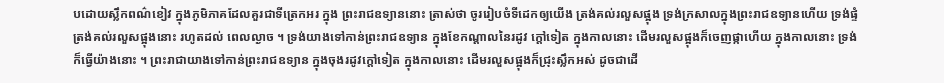បដោយស្លឹកពណ៌ខៀវ ក្នុងភូមិភាគដែលគួរជាទីត្រេកអរ ក្នុង ព្រះរាជឧទ្យាននោះ ត្រាស់ថា ចូររៀបចំទីដេកឲ្យយើង ត្រង់គល់រលួសផ្អុង ទ្រង់ក្រសាលក្នុងព្រះរាជឧទ្យានហើយ ទ្រង់ផ្ទំត្រង់គល់រលួសផ្អុងនោះ រហូតដល់ ពេលល្ងាច ។ ទ្រង់យាងទៅកាន់ព្រះរាជឧទ្យាន ក្នុងខែកណ្តាលនៃរដូវ ក្តៅទៀត ក្នុងកាលនោះ ដើមរលួសផ្អុងក៏ចេញផ្កាហើយ ក្នុងកាលនោះ ទ្រង់ ក៏ធ្វើយ៉ាងនោះ ។ ព្រះរាជាយាងទៅកាន់ព្រះរាជឧទ្យាន ក្នុងចុងរដូវក្តៅទៀត ក្នុងកាលនោះ ដើមរលួសផ្អុងក៏ជ្រុះស្លឹកអស់ ដូចជាដើ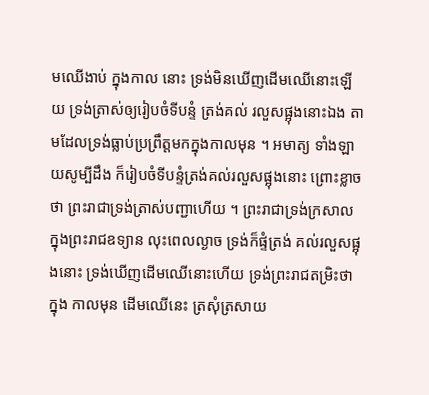មឈើងាប់ ក្នុងកាល នោះ ទ្រង់មិនឃើញដើមឈើនោះឡើយ ទ្រង់ត្រាស់ឲ្យរៀបចំទីបន្ទំ ត្រង់គល់ រលួសផ្អុងនោះឯង តាមដែលទ្រង់ធ្លាប់ប្រព្រឹត្តមកក្នុងកាលមុន ។ អមាត្យ ទាំងឡាយសូម្បីដឹង ក៏រៀបចំទីបន្ទំត្រង់គល់រលួសផ្អុងនោះ ព្រោះខ្លាចថា ព្រះរាជាទ្រង់ត្រាស់បញ្ជាហើយ ។ ព្រះរាជាទ្រង់ក្រសាលក្នុងព្រះរាជឧទ្យាន លុះពេលល្ងាច ទ្រង់ក៏ផ្ទំត្រង់ គល់រលួសផ្អុងនោះ ទ្រង់ឃើញដើមឈើនោះហើយ ទ្រង់ព្រះរាជតម្រិះថា ក្នុង កាលមុន ដើមឈើនេះ ត្រសុំត្រសាយ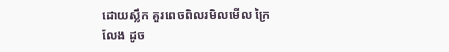ដោយស្លឹក គួរពេចពិលរមិលមើល ក្រៃលែង ដូច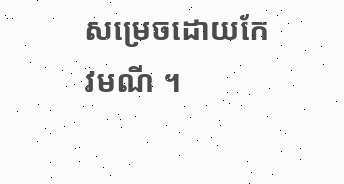សម្រេចដោយកែវមណី ។